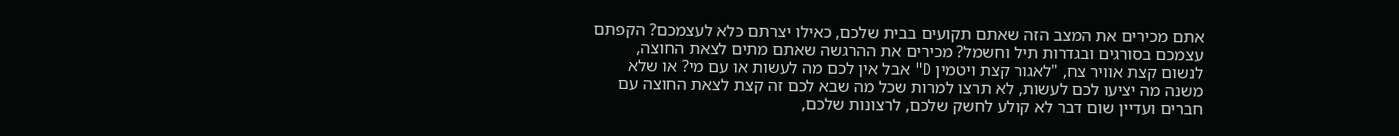אתם מכירים את המצב הזה שאתם תקועים בבית שלכם, כאילו יצרתם כלא לעצמכם? הקפתם עצמכם בסורגים ובגדרות תיל וחשמל? מכירים את ההרגשה שאתם מתים לצאת החוצה, לנשום קצת אוויר צח, "לאגור קצת ויטמין D" אבל אין לכם מה לעשות או עם מי? או שלא משנה מה יציעו לכם לעשות, לא תרצו למרות שכל מה שבא לכם זה קצת לצאת החוצה עם חברים ועדיין שום דבר לא קולע לחשק שלכם, לרצונות שלכם,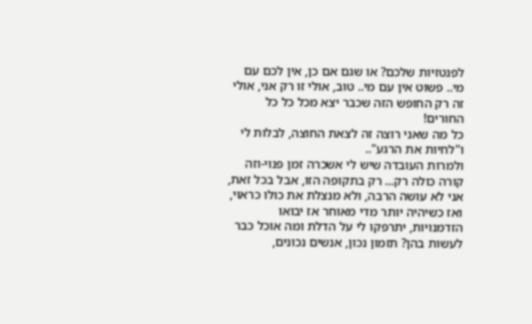לפנטזיות שלכם? או שגם אם כן, אין לכם עם מי.. פשוט אין עם מי.. טוב, אולי זו רק אני, אולי זה רק החופש הזה שכבר יצא מכל כל כל החורים!
כל מה שאני רוצה זה לצאת החוצה, לבלות לי ו"לחיות את הרגע"..
ולמרות העובדה שיש לי אשכרה זמן פנוי-וזה קורה כולה רק... רק בתקופה הזו, אבל בכל זאת, אני לא עושה הרבה, ולא מנצלת את כולו כראוי, ואז כשיהיה יותר מדי מאוחר אז יבואו הזדמנויות, יתרפקו לי על הדלת ומה אוכל כבר לעשות בהן? תזמון נכון, אנשים נכונים,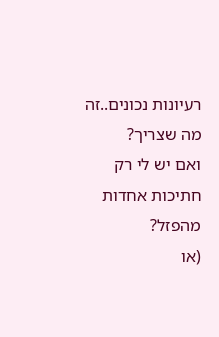רעיונות נכונים..זה מה שצריך?
ואם יש לי רק חתיכות אחדות מהפזל?
(או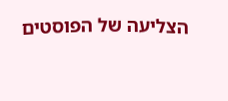הצליעה של הפוסטים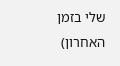שלי בזמן האחרון)